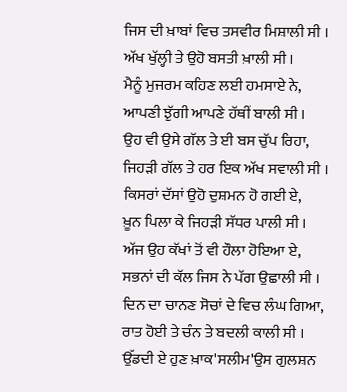ਜਿਸ ਦੀ ਖ਼ਾਬਾਂ ਵਿਚ ਤਸਵੀਰ ਮਿਸ਼ਾਲੀ ਸੀ ।
ਅੱਖ ਖੁੱਲ੍ਹੀ ਤੇ ਉਹੋ ਬਸਤੀ ਖ਼ਾਲੀ ਸੀ ।
ਮੈਨੂੰ ਮੁਜਰਮ ਕਹਿਣ ਲਈ ਹਮਸਾਏ ਨੇ,
ਆਪਣੀ ਝੁੱਗੀ ਆਪਣੇ ਹੱਥੀਂ ਬਾਲੀ ਸੀ ।
ਉਹ ਵੀ ਉਸੇ ਗੱਲ ਤੇ ਈ ਬਸ ਚੁੱਪ ਰਿਹਾ,
ਜਿਹੜੀ ਗੱਲ ਤੇ ਹਰ ਇਕ ਅੱਖ ਸਵਾਲੀ ਸੀ ।
ਕਿਸਰਾਂ ਦੱਸਾਂ ਉਹੋ ਦੁਸ਼ਮਨ ਹੋ ਗਈ ਏ,
ਖ਼ੂਨ ਪਿਲਾ ਕੇ ਜਿਹੜੀ ਸੱਧਰ ਪਾਲੀ ਸੀ ।
ਅੱਜ ਉਹ ਕੱਖਾਂ ਤੋਂ ਵੀ ਹੌਲਾ ਹੋਇਆ ਏ,
ਸਭਨਾਂ ਦੀ ਕੱਲ ਜਿਸ ਨੇ ਪੱਗ ਉਛਾਲੀ ਸੀ ।
ਦਿਨ ਦਾ ਚਾਨਣ ਸੋਚਾਂ ਦੇ ਵਿਚ ਲੰਘ ਗਿਆ,
ਰਾਤ ਹੋਈ ਤੇ ਚੰਨ ਤੇ ਬਦਲੀ ਕਾਲੀ ਸੀ ।
ਉੱਡਦੀ ਏ ਹੁਣ ਖ਼ਾਕ'ਸਲੀਮ'ਉਸ ਗੁਲਸ਼ਨ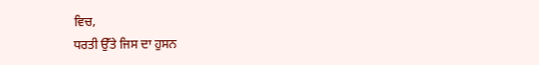ਵਿਚ,
ਧਰਤੀ ਉੱਤੇ ਜਿਸ ਦਾ ਹੁਸਨ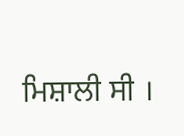ਮਿਸ਼ਾਲੀ ਸੀ ।